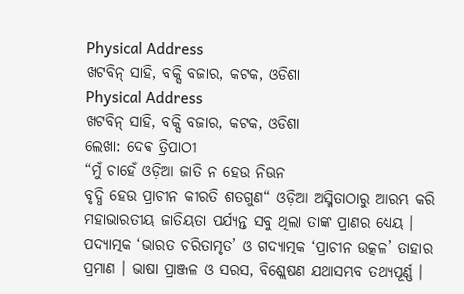Physical Address
ଖଟବିନ୍ ସାହି, ବକ୍ସି ବଜାର, କଟକ, ଓଡିଶା
Physical Address
ଖଟବିନ୍ ସାହି, ବକ୍ସି ବଜାର, କଟକ, ଓଡିଶା
ଲେଖା: ଦେଵ ତ୍ରିପାଠୀ
“ମୁଁ ଚାହେଁ ଓଡ଼ିଆ ଜାତି ନ ହେଉ ନିଊନ
ବୃଦ୍ଧି ହେଉ ପ୍ରାଚୀନ କୀରତି ଶତଗୁଣ“ ଓଡ଼ିଆ ଅସ୍ମିତାଠାରୁ ଆରମ୍ଭ କରି ମହାଭାରତୀୟ ଜାତିୟତା ପର୍ଯ୍ୟନ୍ତ ସବୁ ଥିଲା ତାଙ୍କ ପ୍ରାଣର ଧ୍ୟେୟ । ପଦ୍ୟାତ୍ମକ ‘ଭାରତ ଚରିତାମୃତ’ ଓ ଗଦ୍ୟାତ୍ମକ ‘ପ୍ରାଚୀନ ଉତ୍କଳ’ ତାହାର ପ୍ରମାଣ । ଭାଷା ପ୍ରାଞ୍ଜଳ ଓ ସରସ, ବିଶ୍ଲେଷଣ ଯଥାସମ୍ଭବ ତଥ୍ୟପୂର୍ଣ୍ଣ ।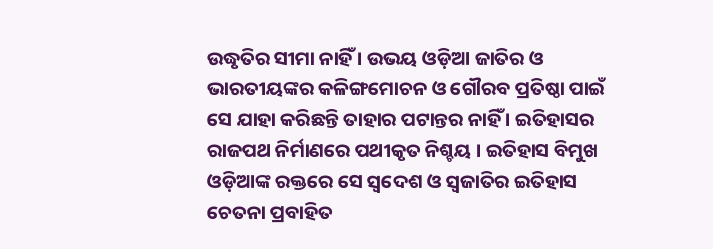ଉଦ୍ଧୃତିର ସୀମା ନାହିଁ । ଉଭୟ ଓଡ଼ିଆ ଜାତିର ଓ ଭାରତୀୟଙ୍କର କଳିଙ୍ଗମୋଚନ ଓ ଗୌରବ ପ୍ରତିଷ୍ଠା ପାଇଁ ସେ ଯାହା କରିଛନ୍ତି ତାହାର ପଟାନ୍ତର ନାହିଁ । ଇତିହାସର ରାଜପଥ ନିର୍ମାଣରେ ପଥୀକୃତ ନିଶ୍ଚୟ । ଇତିହାସ ବିମୁଖ ଓଡ଼ିଆଙ୍କ ରକ୍ତରେ ସେ ସ୍ଵଦେଶ ଓ ସ୍ବଜାତିର ଇତିହାସ ଚେତନା ପ୍ରବାହିତ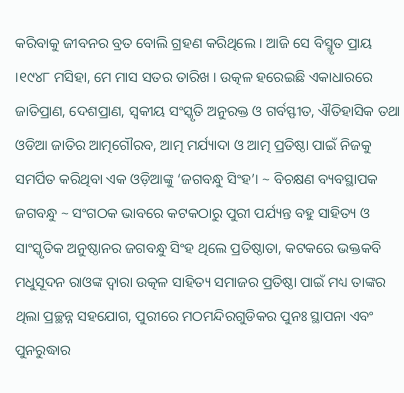କରିବାକୁ ଜୀବନର ବ୍ରତ ବୋଲି ଗ୍ରହଣ କରିଥିଲେ । ଆଜି ସେ ବିସ୍ମୃତ ପ୍ରାୟ ।୧୯୪୮ ମସିହା, ମେ ମାସ ସତର ତାରିଖ । ଉତ୍କଳ ହରେଇଛି ଏକାଧାରରେ ଜାତିପ୍ରାଣ, ଦେଶପ୍ରାଣ, ସ୍ଵକୀୟ ସଂସ୍କୃତି ଅନୁରକ୍ତ ଓ ଗର୍ବସ୍ଫୀତ, ଐତିହାସିକ ତଥା ଓଡିଆ ଜାତିର ଆତ୍ମଗୌରବ, ଆତ୍ମ ମର୍ଯ୍ୟାଦା ଓ ଆତ୍ମ ପ୍ରତିଷ୍ଠା ପାଇଁ ନିଜକୁ ସମର୍ପିତ କରିଥିବା ଏକ ଓଡ଼ିଆଙ୍କୁ ‘ଜଗବନ୍ଧୁ ସିଂହ’। ~ ବିଚକ୍ଷଣ ବ୍ୟବସ୍ଥାପକ ଜଗବନ୍ଧୁ ~ ସଂଗଠକ ଭାବରେ କଟକଠାରୁ ପୁରୀ ପର୍ଯ୍ୟନ୍ତ ବହୁ ସାହିତ୍ୟ ଓ ସାଂସ୍କୃତିକ ଅନୁଷ୍ଠାନର ଜଗବନ୍ଧୁ ସିଂହ ଥିଲେ ପ୍ରତିଷ୍ଠାତା, କଟକରେ ଭକ୍ତକବି ମଧୁସୂଦନ ରାଓଙ୍କ ଦ୍ଵାରା ଉତ୍କଳ ସାହିତ୍ୟ ସମାଜର ପ୍ରତିଷ୍ଠା ପାଇଁ ମଧ୍ୟ ତାଙ୍କର ଥିଲା ପ୍ରଚ୍ଛନ୍ନ ସହଯୋଗ, ପୁରୀରେ ମଠମନ୍ଦିରଗୁଡିକର ପୁନଃ ସ୍ଥାପନା ଏବଂ ପୁନରୁଦ୍ଧାର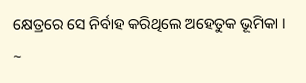କ୍ଷେତ୍ରରେ ସେ ନିର୍ବାହ କରିଥିଲେ ଅହେତୁକ ଭୂମିକା । ~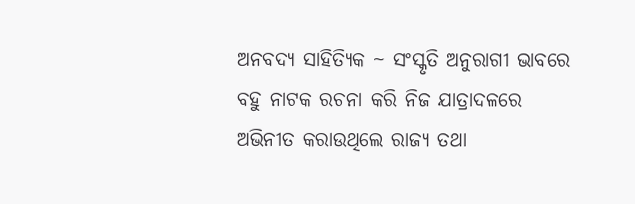ଅନବଦ୍ୟ ସାହିତ୍ୟିକ ~ ସଂସ୍କୃତି ଅନୁରାଗୀ ଭାବରେ ବହୁ ନାଟକ ରଚନା କରି ନିଜ ଯାତ୍ରାଦଳରେ ଅଭିନୀତ କରାଉଥିଲେ ରାଜ୍ୟ ତଥା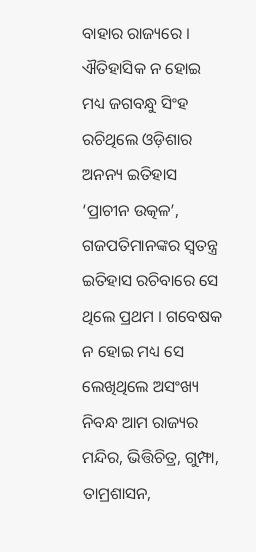ବାହାର ରାଜ୍ୟରେ । ଐତିହାସିକ ନ ହୋଇ ମଧ୍ୟ ଜଗବନ୍ଧୁ ସିଂହ ରଚିଥିଲେ ଓଡ଼ିଶାର ଅନନ୍ୟ ଇତିହାସ ‘ପ୍ରାଚୀନ ଉତ୍କଳ’, ଗଜପତିମାନଙ୍କର ସ୍ବତନ୍ତ୍ର ଇତିହାସ ରଚିବାରେ ସେ ଥିଲେ ପ୍ରଥମ । ଗବେଷକ ନ ହୋଇ ମଧ୍ୟ ସେ ଲେଖିଥିଲେ ଅସଂଖ୍ୟ ନିବନ୍ଧ ଆମ ରାଜ୍ୟର ମନ୍ଦିର, ଭିତ୍ତିଚିତ୍ର, ଗୁମ୍ଫା, ତାମ୍ରଶାସନ,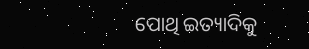ପୋଥି ଇତ୍ୟାଦିକୁ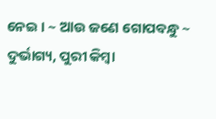ନେଇ । ~ ଆଉ ଜଣେ ଗୋପବନ୍ଧୁ ~ ଦୁର୍ଭାଗ୍ୟ, ପୁରୀ କିମ୍ବା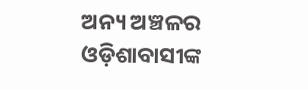ଅନ୍ୟ ଅଞ୍ଚଳର ଓଡ଼ିଶାବାସୀଙ୍କ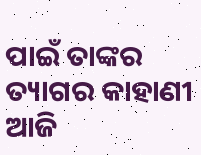ପାଇଁ ତାଙ୍କର ତ୍ୟାଗର କାହାଣୀ ଆଜି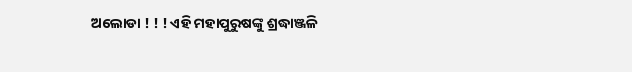ଅଲୋଡା ! ! ! ଏହି ମହାପୁରୁଷଙ୍କୁ ଶ୍ରଦ୍ଧାଞ୍ଜଳି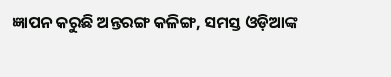ଜ୍ଞାପନ କରୁଛି ଅନ୍ତରଙ୍ଗ କଳିଙ୍ଗ, ସମସ୍ତ ଓଡ଼ିଆଙ୍କ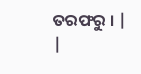ତରଫରୁ । |
|